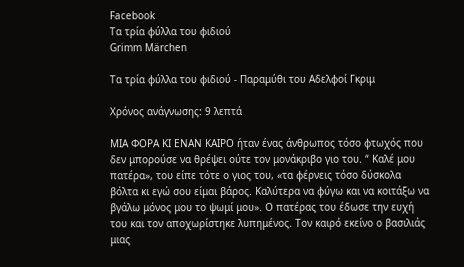Facebook
Τα τρία φύλλα του φιδιού
Grimm Märchen

Τα τρία φύλλα του φιδιού - Παραμύθι του Αδελφοί Γκριμ

Χρόνος ανάγνωσης: 9 λεπτά

ΜΙΑ ΦΟΡΑ ΚΙ ΕΝΑΝ ΚΑΙΡΟ ήταν ένας άνθρωπος τόσο φτωχός που δεν μπορούσε να θρέψει ούτε τον μονάκριβο γιο του. “ Καλέ μου πατέρα», του είπε τότε ο γιος του, «τα φέρνεις τόσο δύσκολα βόλτα κι εγώ σου είμαι βάρος. Καλύτερα να φύγω και να κοιτάξω να βγάλω μόνος μου το ψωμί μου». Ο πατέρας του έδωσε την ευχή του και τον αποχωρίστηκε λυπημένος. Τον καιρό εκείνο ο βασιλιάς μιας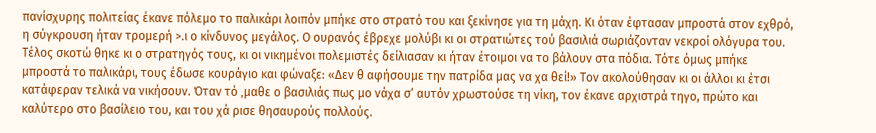πανίσχυρης πολιτείας έκανε πόλεμο το παλικάρι λοιπόν μπήκε στο στρατό του και ξεκίνησε για τη μάχη. Κι όταν έφτασαν μπροστά στον εχθρό, η σύγκρουση ήταν τρομερή >.ι ο κίνδυνος μεγάλος. Ο ουρανός έβρεχε μολύβι κι οι στρατιώτες τού βασιλιά σωριάζονταν νεκροί ολόγυρα του. Τέλος σκοτώ θηκε κι ο στρατηγός τους, κι οι νικημένοι πολεμιστές δείλιασαν κι ήταν έτοιμοι να το βάλουν στα πόδια. Τότε όμως μπήκε μπροστά το παλικάρι, τους έδωσε κουράγιο και φώναξε: «Δεν θ αφήσουμε την πατρίδα μας να χα θεί!» Τον ακολούθησαν κι οι άλλοι κι έτσι κατάφεραν τελικά να νικήσουν. Όταν τό ‚μαθε ο βασιλιάς πως μο νάχα σ‘ αυτόν χρωστούσε τη νίκη, τον έκανε αρχιστρά τηγο, πρώτο και καλύτερο στο βασίλειο του, και του χά ρισε θησαυρούς πολλούς.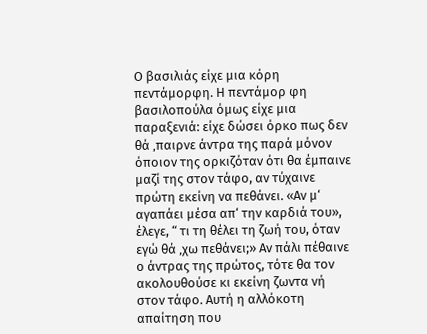Ο βασιλιάς είχε μια κόρη πεντάμορφη. Η πεντάμορ φη βασιλοπούλα όμως είχε μια παραξενιά: είχε δώσει όρκο πως δεν θά ‚παιρνε άντρα της παρά μόνον όποιον της ορκιζόταν ότι θα έμπαινε μαζί της στον τάφο, αν τύχαινε πρώτη εκείνη να πεθάνει. «Αν μ‘ αγαπάει μέσα απ‘ την καρδιά του», έλεγε, “ τι τη θέλει τη ζωή του, όταν εγώ θά ‚χω πεθάνει;» Αν πάλι πέθαινε ο άντρας της πρώτος, τότε θα τον ακολουθούσε κι εκείνη ζωντα νή στον τάφο. Αυτή η αλλόκοτη απαίτηση που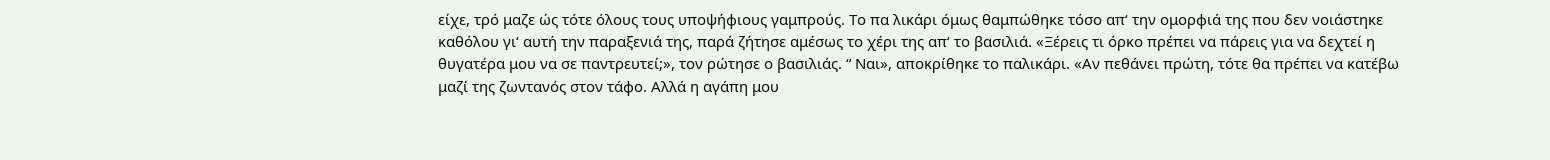είχε, τρό μαζε ώς τότε όλους τους υποψήφιους γαμπρούς. Το πα λικάρι όμως θαμπώθηκε τόσο απ‘ την ομορφιά της που δεν νοιάστηκε καθόλου γι‘ αυτή την παραξενιά της, παρά ζήτησε αμέσως το χέρι της απ‘ το βασιλιά. «Ξέρεις τι όρκο πρέπει να πάρεις για να δεχτεί η θυγατέρα μου να σε παντρευτεί;», τον ρώτησε ο βασιλιάς. “ Ναι», αποκρίθηκε το παλικάρι. «Αν πεθάνει πρώτη, τότε θα πρέπει να κατέβω μαζί της ζωντανός στον τάφο. Αλλά η αγάπη μου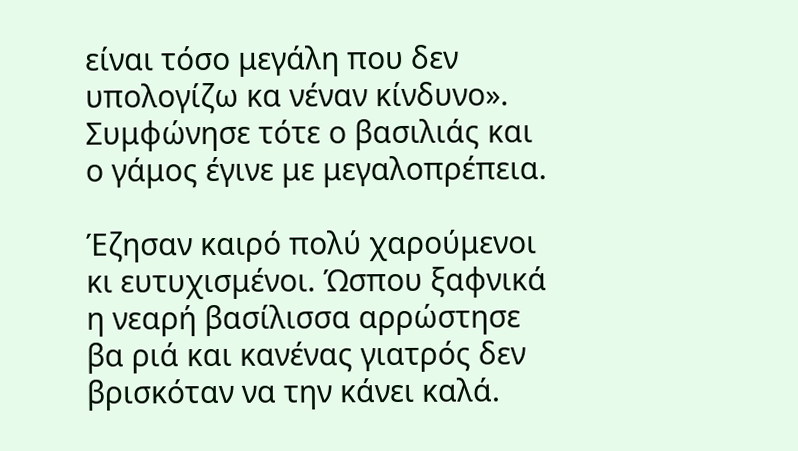είναι τόσο μεγάλη που δεν υπολογίζω κα νέναν κίνδυνο». Συμφώνησε τότε ο βασιλιάς και ο γάμος έγινε με μεγαλοπρέπεια.

Έζησαν καιρό πολύ χαρούμενοι κι ευτυχισμένοι. Ώσπου ξαφνικά η νεαρή βασίλισσα αρρώστησε βα ριά και κανένας γιατρός δεν βρισκόταν να την κάνει καλά.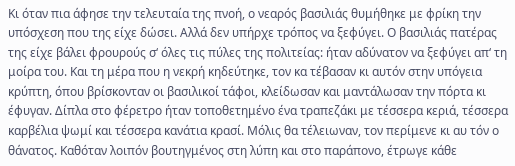Κι όταν πια άφησε την τελευταία της πνοή, ο νεαρός βασιλιάς θυμήθηκε με φρίκη την υπόσχεση που της είχε δώσει. Αλλά δεν υπήρχε τρόπος να ξεφύγει. Ο βασιλιάς πατέρας της είχε βάλει φρουρούς σ‘ όλες τις πύλες της πολιτείας: ήταν αδύνατον να ξεφύγει απ‘ τη μοίρα του. Και τη μέρα που η νεκρή κηδεύτηκε, τον κα τέβασαν κι αυτόν στην υπόγεια κρύπτη, όπου βρίσκονταν οι βασιλικοί τάφοι, κλείδωσαν και μαντάλωσαν την πόρτα κι έφυγαν. Δίπλα στο φέρετρο ήταν τοποθετημένο ένα τραπεζάκι με τέσσερα κεριά, τέσσερα καρβέλια ψωμί και τέσσερα κανάτια κρασί. Μόλις θα τέλειωναν, τον περίμενε κι αυ τόν ο θάνατος. Καθόταν λοιπόν βουτηγμένος στη λύπη και στο παράπονο, έτρωγε κάθε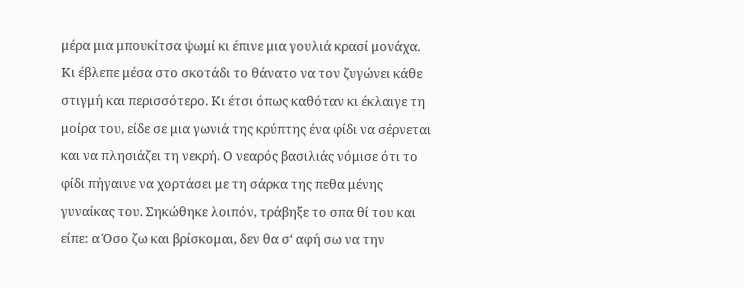μέρα μια μπουκίτσα ψωμί κι έπινε μια γουλιά κρασί μονάχα. Κι έβλεπε μέσα στο σκοτάδι το θάνατο να τον ζυγώνει κάθε στιγμή και περισσότερο. Κι έτσι όπως καθόταν κι έκλαιγε τη μοίρα του, είδε σε μια γωνιά της κρύπτης ένα φίδι να σέρνεται και να πλησιάζει τη νεκρή. Ο νεαρός βασιλιάς νόμισε ότι το φίδι πήγαινε να χορτάσει με τη σάρκα της πεθα μένης γυναίκας του. Σηκώθηκε λοιπόν, τράβηξε το σπα θί του και είπε: α Όσο ζω και βρίσκομαι, δεν θα σ‘ αφή σω να την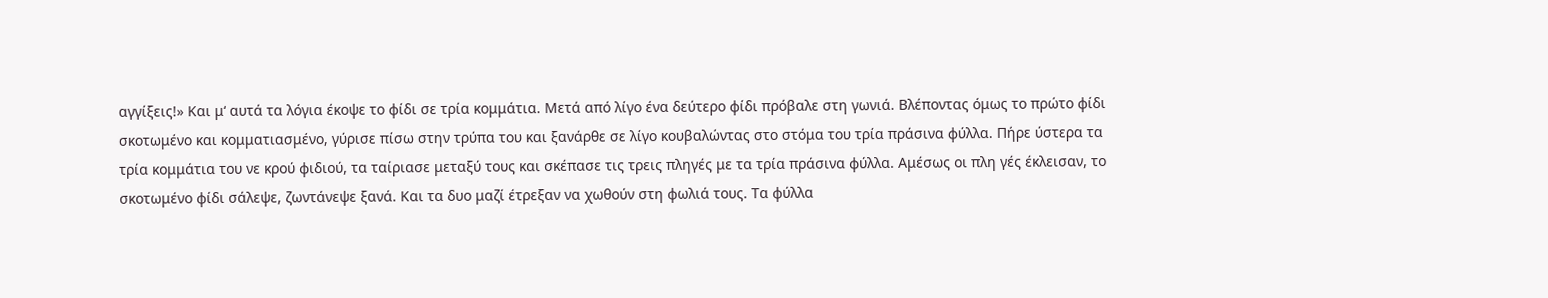αγγίξεις!» Και μ‘ αυτά τα λόγια έκοψε το φίδι σε τρία κομμάτια. Μετά από λίγο ένα δεύτερο φίδι πρόβαλε στη γωνιά. Βλέποντας όμως το πρώτο φίδι σκοτωμένο και κομματιασμένο, γύρισε πίσω στην τρύπα του και ξανάρθε σε λίγο κουβαλώντας στο στόμα του τρία πράσινα φύλλα. Πήρε ύστερα τα τρία κομμάτια του νε κρού φιδιού, τα ταίριασε μεταξύ τους και σκέπασε τις τρεις πληγές με τα τρία πράσινα φύλλα. Αμέσως οι πλη γές έκλεισαν, το σκοτωμένο φίδι σάλεψε, ζωντάνεψε ξανά. Και τα δυο μαζί έτρεξαν να χωθούν στη φωλιά τους. Τα φύλλα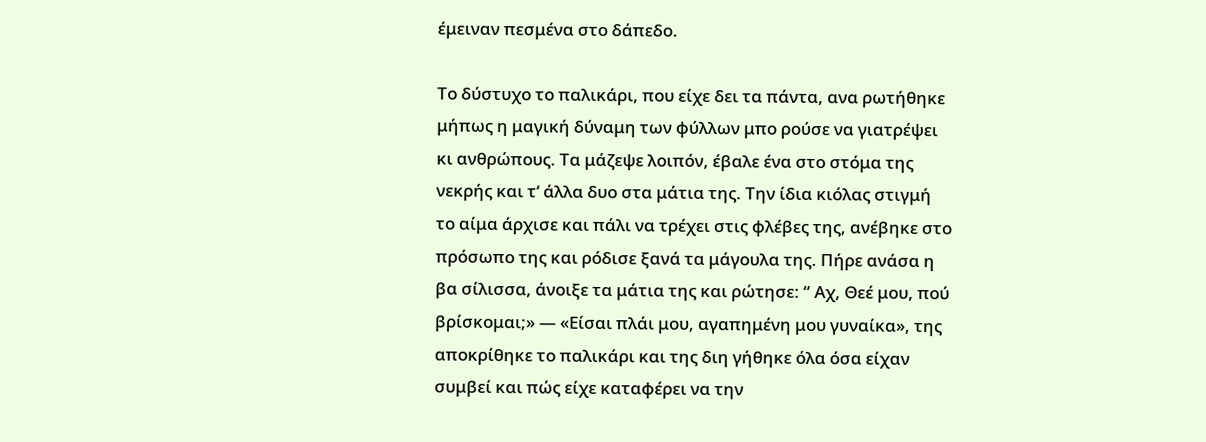έμειναν πεσμένα στο δάπεδο.

Το δύστυχο το παλικάρι, που είχε δει τα πάντα, ανα ρωτήθηκε μήπως η μαγική δύναμη των φύλλων μπο ρούσε να γιατρέψει κι ανθρώπους. Τα μάζεψε λοιπόν, έβαλε ένα στο στόμα της νεκρής και τ‘ άλλα δυο στα μάτια της. Την ίδια κιόλας στιγμή το αίμα άρχισε και πάλι να τρέχει στις φλέβες της, ανέβηκε στο πρόσωπο της και ρόδισε ξανά τα μάγουλα της. Πήρε ανάσα η βα σίλισσα, άνοιξε τα μάτια της και ρώτησε: “ Αχ, Θεέ μου, πού βρίσκομαι;» — «Είσαι πλάι μου, αγαπημένη μου γυναίκα», της αποκρίθηκε το παλικάρι και της διη γήθηκε όλα όσα είχαν συμβεί και πώς είχε καταφέρει να την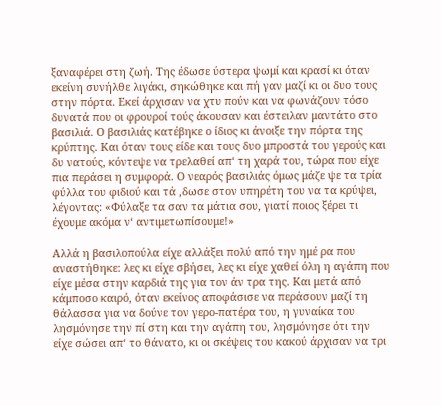ξαναφέρει στη ζωή. Της έδωσε ύστερα ψωμί και κρασί κι όταν εκείνη συνήλθε λιγάκι, σηκώθηκε και πή γαν μαζί κι οι δυο τους στην πόρτα. Εκεί άρχισαν να χτυ πούν και να φωνάζουν τόσο δυνατά που οι φρουροί τούς άκουσαν και έστειλαν μαντάτο στο βασιλιά. Ο βασιλιάς κατέβηκε ο ίδιος κι άνοιξε την πόρτα της κρύπτης. Και όταν τους είδε και τους δυο μπροστά του γερούς και δυ νατούς, κόντεψε να τρελαθεί απ‘ τη χαρά του, τώρα που είχε πια περάσει η συμφορά. Ο νεαρός βασιλιάς όμως μάζε ψε τα τρία φύλλα του φιδιού και τά ‚δωσε στον υπηρέτη του να τα κρύψει, λέγοντας: «Φύλαξε τα σαν τα μάτια σου, γιατί ποιος ξέρει τι έχουμε ακόμα ν‘ αντιμετωπίσουμε!»

Αλλά η βασιλοπούλα είχε αλλάξει πολύ από την ημέ ρα που αναστήθηκε: λες κι είχε σβήσει, λες κι είχε χαθεί όλη η αγάπη που είχε μέσα στην καρδιά της για τον άν τρα της. Και μετά από κάμποσο καιρό, όταν εκείνος αποφάσισε να περάσουν μαζί τη θάλασσα για να δούνε τον γερο-πατέρα του, η γυναίκα του λησμόνησε την πί στη και την αγάπη του, λησμόνησε ότι την είχε σώσει απ‘ το θάνατο, κι οι σκέψεις του κακού άρχισαν να τρι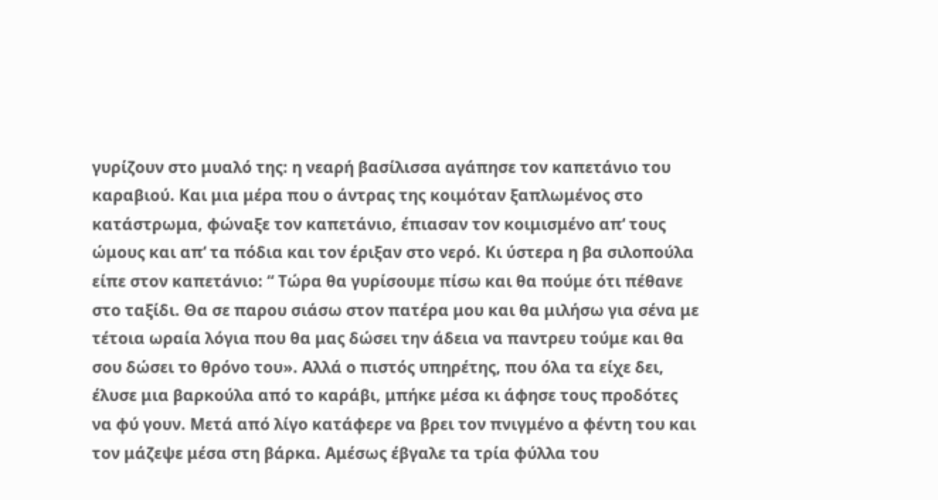γυρίζουν στο μυαλό της: η νεαρή βασίλισσα αγάπησε τον καπετάνιο του καραβιού. Και μια μέρα που ο άντρας της κοιμόταν ξαπλωμένος στο κατάστρωμα, φώναξε τον καπετάνιο, έπιασαν τον κοιμισμένο απ‘ τους ώμους και απ‘ τα πόδια και τον έριξαν στο νερό. Κι ύστερα η βα σιλοπούλα είπε στον καπετάνιο: “ Τώρα θα γυρίσουμε πίσω και θα πούμε ότι πέθανε στο ταξίδι. Θα σε παρου σιάσω στον πατέρα μου και θα μιλήσω για σένα με τέτοια ωραία λόγια που θα μας δώσει την άδεια να παντρευ τούμε και θα σου δώσει το θρόνο του». Αλλά ο πιστός υπηρέτης, που όλα τα είχε δει, έλυσε μια βαρκούλα από το καράβι, μπήκε μέσα κι άφησε τους προδότες να φύ γουν. Μετά από λίγο κατάφερε να βρει τον πνιγμένο α φέντη του και τον μάζεψε μέσα στη βάρκα. Αμέσως έβγαλε τα τρία φύλλα του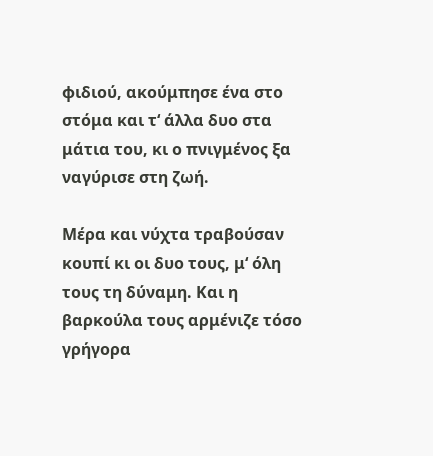φιδιού, ακούμπησε ένα στο στόμα και τ‘ άλλα δυο στα μάτια του, κι ο πνιγμένος ξα ναγύρισε στη ζωή.

Μέρα και νύχτα τραβούσαν κουπί κι οι δυο τους, μ‘ όλη τους τη δύναμη. Και η βαρκούλα τους αρμένιζε τόσο γρήγορα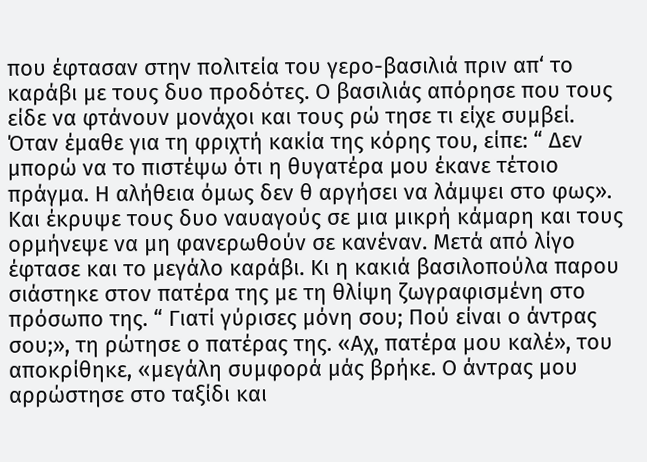που έφτασαν στην πολιτεία του γερο-βασιλιά πριν απ‘ το καράβι με τους δυο προδότες. Ο βασιλιάς απόρησε που τους είδε να φτάνουν μονάχοι και τους ρώ τησε τι είχε συμβεί. Όταν έμαθε για τη φριχτή κακία της κόρης του, είπε: “ Δεν μπορώ να το πιστέψω ότι η θυγατέρα μου έκανε τέτοιο πράγμα. Η αλήθεια όμως δεν θ αργήσει να λάμψει στο φως». Και έκρυψε τους δυο ναυαγούς σε μια μικρή κάμαρη και τους ορμήνεψε να μη φανερωθούν σε κανέναν. Μετά από λίγο έφτασε και το μεγάλο καράβι. Κι η κακιά βασιλοπούλα παρου σιάστηκε στον πατέρα της με τη θλίψη ζωγραφισμένη στο πρόσωπο της. “ Γιατί γύρισες μόνη σου; Πού είναι ο άντρας σου;», τη ρώτησε ο πατέρας της. «Αχ, πατέρα μου καλέ», του αποκρίθηκε, «μεγάλη συμφορά μάς βρήκε. Ο άντρας μου αρρώστησε στο ταξίδι και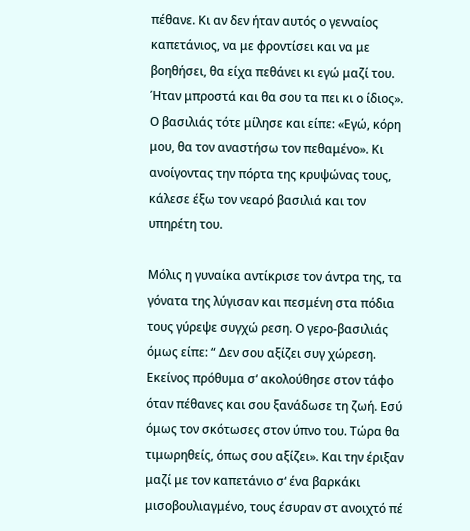πέθανε. Κι αν δεν ήταν αυτός ο γενναίος καπετάνιος, να με φροντίσει και να με βοηθήσει, θα είχα πεθάνει κι εγώ μαζί του. Ήταν μπροστά και θα σου τα πει κι ο ίδιος». Ο βασιλιάς τότε μίλησε και είπε: «Εγώ, κόρη μου, θα τον αναστήσω τον πεθαμένο». Κι ανοίγοντας την πόρτα της κρυψώνας τους, κάλεσε έξω τον νεαρό βασιλιά και τον υπηρέτη του.

Μόλις η γυναίκα αντίκρισε τον άντρα της, τα γόνατα της λύγισαν και πεσμένη στα πόδια τους γύρεψε συγχώ ρεση. Ο γερο-βασιλιάς όμως είπε: “ Δεν σου αξίζει συγ χώρεση. Εκείνος πρόθυμα σ‘ ακολούθησε στον τάφο όταν πέθανες και σου ξανάδωσε τη ζωή. Εσύ όμως τον σκότωσες στον ύπνο του. Τώρα θα τιμωρηθείς, όπως σου αξίζει». Και την έριξαν μαζί με τον καπετάνιο σ‘ ένα βαρκάκι μισοβουλιαγμένο, τους έσυραν στ ανοιχτό πέ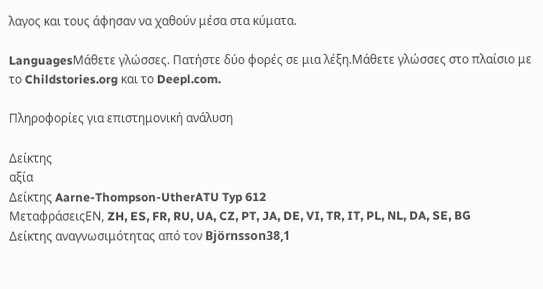λαγος και τους άφησαν να χαθούν μέσα στα κύματα.

LanguagesΜάθετε γλώσσες. Πατήστε δύο φορές σε μια λέξη.Μάθετε γλώσσες στο πλαίσιο με το Childstories.org και το Deepl.com.

Πληροφορίες για επιστημονική ανάλυση

Δείκτης
αξία
Δείκτης Aarne-Thompson-UtherATU Typ 612
ΜεταφράσειςEN, ZH, ES, FR, RU, UA, CZ, PT, JA, DE, VI, TR, IT, PL, NL, DA, SE, BG
Δείκτης αναγνωσιμότητας από τον Björnsson38,1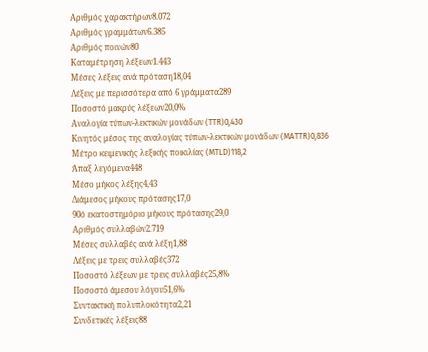Αριθμός χαρακτήρων8.072
Αριθμός γραμμάτων6.385
Αριθμός ποινών80
Καταμέτρηση λέξεων1.443
Μέσες λέξεις ανά πρόταση18,04
Λέξεις με περισσότερα από 6 γράμματα289
Ποσοστό μακρύς λέξεων20,0%
Αναλογία τύπων-λεκτικών μονάδων (TTR)0,430
Κινητός μέσος της αναλογίας τύπων-λεκτικών μονάδων (MATTR)0,836
Μέτρο κειμενικής λεξικής ποικιλίας (MTLD)118,2
Άπαξ λεγόμενα448
Μέσο μήκος λέξης4,43
Διάμεσος μήκους πρότασης17,0
90ό εκατοστημόριο μήκους πρότασης29,0
Αριθμός συλλαβών2.719
Μέσες συλλαβές ανά λέξη1,88
Λέξεις με τρεις συλλαβές372
Ποσοστό λέξεων με τρεις συλλαβές25,8%
Ποσοστό άμεσου λόγου51,6%
Συντακτική πολυπλοκότητα2,21
Συνδετικές λέξεις88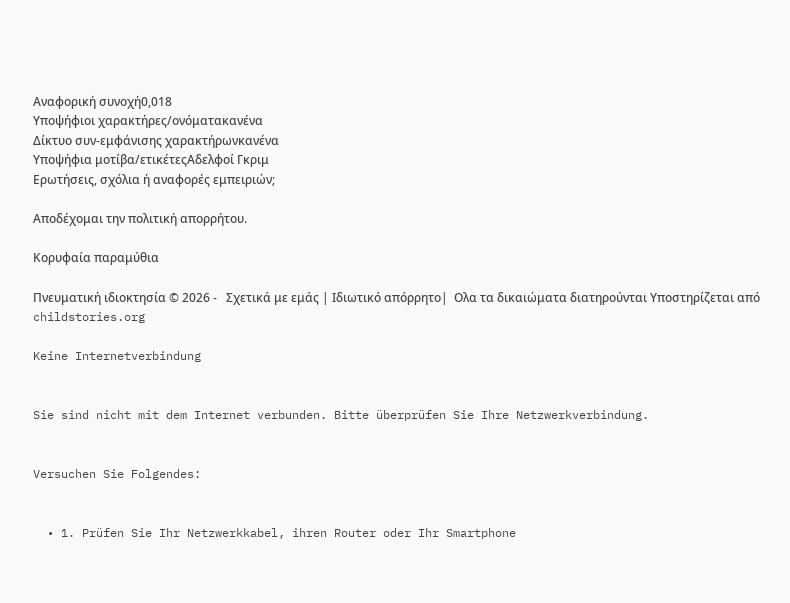Αναφορική συνοχή0,018
Υποψήφιοι χαρακτήρες/ονόματακανένα
Δίκτυο συν-εμφάνισης χαρακτήρωνκανένα
Υποψήφια μοτίβα/ετικέτεςΑδελφοί Γκριμ
Ερωτήσεις, σχόλια ή αναφορές εμπειριών;

Αποδέχομαι την πολιτική απορρήτου.

Κορυφαία παραμύθια

Πνευματική ιδιοκτησία © 2026 -   Σχετικά με εμάς | Ιδιωτικό απόρρητο|  Ολα τα δικαιώματα διατηρούνται Υποστηρίζεται από childstories.org

Keine Internetverbindung


Sie sind nicht mit dem Internet verbunden. Bitte überprüfen Sie Ihre Netzwerkverbindung.


Versuchen Sie Folgendes:


  • 1. Prüfen Sie Ihr Netzwerkkabel, ihren Router oder Ihr Smartphone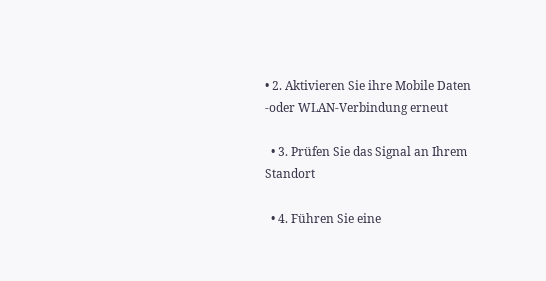• 2. Aktivieren Sie ihre Mobile Daten -oder WLAN-Verbindung erneut

  • 3. Prüfen Sie das Signal an Ihrem Standort

  • 4. Führen Sie eine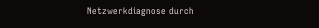Netzwerkdiagnose durch